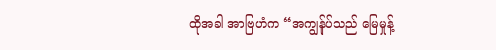ထိုအခါ အာဗြဟံက “အကျွန်ုပ်သည် မြေမှုန့်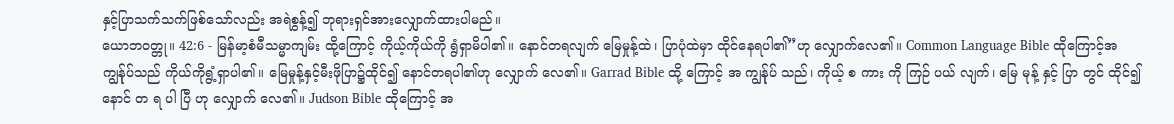နှင့်ပြာသက်သက်ဖြစ်သော်လည်း အရဲစွန့်၍ ဘုရားရှင်အားလျှောက်ထားပါမည်။
ယောဘဝတ္တု။ 42:6 - မြန်မာ့စံမီသမ္မာကျမ်း ထို့ကြောင့် ကိုယ့်ကိုယ်ကို ရွံရှာမိပါ၏။ နောင်တရလျက် မြေမှုန့်ထဲ၊ ပြာပုံထဲမှာ ထိုင်နေရပါ၏”ဟု လျှောက်လေ၏။ Common Language Bible ထိုကြောင့်အကျွန်ုပ်သည် ကိုယ်ကိုရွံ့ရှာပါ၏။ မြေမှုန့်နှင့်မီးဖိုပြာ၌ထိုင်၍ နောင်တရပါ၏ဟု လျှောက် လေ၏။ Garrad Bible ထို့ ကြောင့် အ ကျွန်ုပ် သည်၊ ကိုယ့် စ ကား ကို ကြဉ် ပယ် လျက်၊ မြေ မုန့် နှင့် ပြာ တွင် ထိုင်၍ နောင် တ ရ ပါ ပြီ ဟု လျှောက် လေ၏။ Judson Bible ထိုကြောင့် အ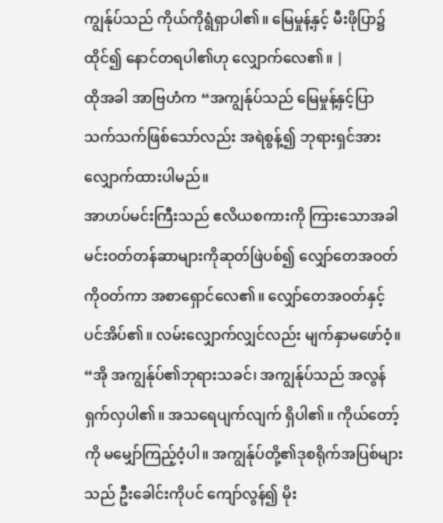ကျွန်ုပ်သည် ကိုယ်ကိုရွံရှာပါ၏။ မြေမှုန့်နှင့် မီးဖိုပြာ၌ထိုင်၍ နောင်တရပါ၏ဟု လျှောက်လေ၏။ |
ထိုအခါ အာဗြဟံက “အကျွန်ုပ်သည် မြေမှုန့်နှင့်ပြာသက်သက်ဖြစ်သော်လည်း အရဲစွန့်၍ ဘုရားရှင်အားလျှောက်ထားပါမည်။
အာဟပ်မင်းကြီးသည် ဧလိယစကားကို ကြားသောအခါ မင်းဝတ်တန်ဆာများကိုဆုတ်ဖြဲပစ်၍ လျှော်တေအဝတ်ကိုဝတ်ကာ အစာရှောင်လေ၏။ လျှော်တေအဝတ်နှင့်ပင်အိပ်၏။ လမ်းလျှောက်လျှင်လည်း မျက်နှာမဖော်ဝံ့။
“အို အကျွန်ုပ်၏ဘုရားသခင်၊ အကျွန်ုပ်သည် အလွန်ရှက်လှပါ၏။ အသရေပျက်လျက် ရှိပါ၏။ ကိုယ်တော့်ကို မမျှော်ကြည့်ဝံ့ပါ။ အကျွန်ုပ်တို့၏ဒုစရိုက်အပြစ်များသည် ဦးခေါင်းကိုပင် ကျော်လွန်၍ မိုး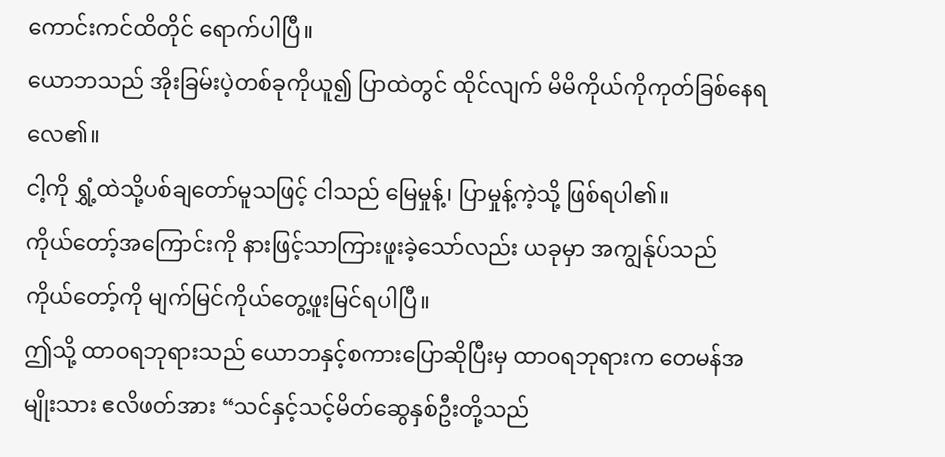ကောင်းကင်ထိတိုင် ရောက်ပါပြီ။
ယောဘသည် အိုးခြမ်းပဲ့တစ်ခုကိုယူ၍ ပြာထဲတွင် ထိုင်လျက် မိမိကိုယ်ကိုကုတ်ခြစ်နေရလေ၏။
ငါ့ကို ရွှံ့ထဲသို့ပစ်ချတော်မူသဖြင့် ငါသည် မြေမှုန့်၊ ပြာမှုန့်ကဲ့သို့ ဖြစ်ရပါ၏။
ကိုယ်တော့်အကြောင်းကို နားဖြင့်သာကြားဖူးခဲ့သော်လည်း ယခုမှာ အကျွန်ုပ်သည် ကိုယ်တော့်ကို မျက်မြင်ကိုယ်တွေ့ဖူးမြင်ရပါပြီ။
ဤသို့ ထာဝရဘုရားသည် ယောဘနှင့်စကားပြောဆိုပြီးမှ ထာဝရဘုရားက တေမန်အမျိုးသား ဧလိဖတ်အား “သင်နှင့်သင့်မိတ်ဆွေနှစ်ဦးတို့သည်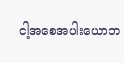ငါ့အစေအပါးယောဘ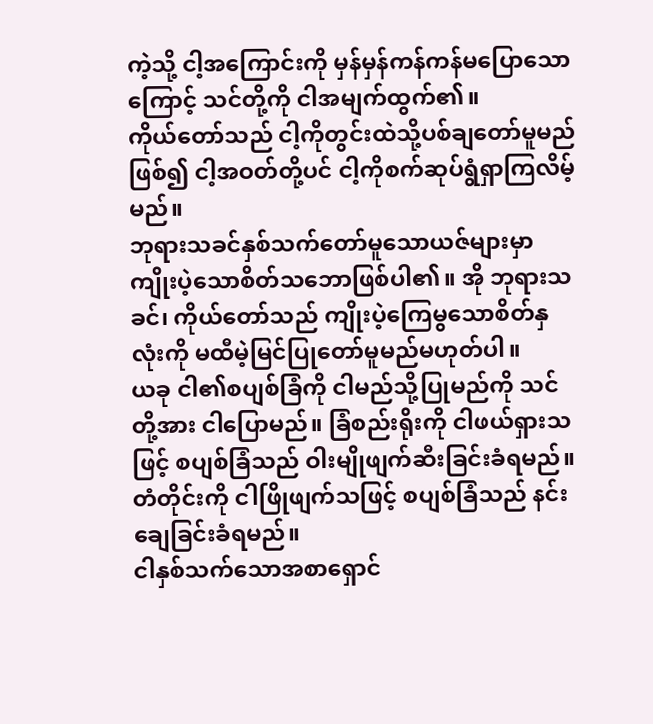ကဲ့သို့ ငါ့အကြောင်းကို မှန်မှန်ကန်ကန်မပြောသောကြောင့် သင်တို့ကို ငါအမျက်ထွက်၏။
ကိုယ်တော်သည် ငါ့ကိုတွင်းထဲသို့ပစ်ချတော်မူမည်ဖြစ်၍ ငါ့အဝတ်တို့ပင် ငါ့ကိုစက်ဆုပ်ရွံရှာကြလိမ့်မည်။
ဘုရားသခင်နှစ်သက်တော်မူသောယဇ်များမှာ ကျိုးပဲ့သောစိတ်သဘောဖြစ်ပါ၏။ အို ဘုရားသခင်၊ ကိုယ်တော်သည် ကျိုးပဲ့ကြေမွသောစိတ်နှလုံးကို မထီမဲ့မြင်ပြုတော်မူမည်မဟုတ်ပါ။
ယခု ငါ၏စပျစ်ခြံကို ငါမည်သို့ပြုမည်ကို သင်တို့အား ငါပြောမည်။ ခြံစည်းရိုးကို ငါဖယ်ရှားသဖြင့် စပျစ်ခြံသည် ဝါးမျိုဖျက်ဆီးခြင်းခံရမည်။ တံတိုင်းကို ငါဖြိုဖျက်သဖြင့် စပျစ်ခြံသည် နင်းချေခြင်းခံရမည်။
ငါနှစ်သက်သောအစာရှောင်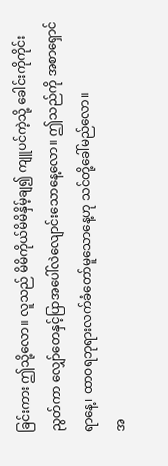ခြင်းကား ဤသို့လော။ လူသည် မိမိကိုယ်မိမိနှိမ့်ချ၍ ကျူပင်ကဲ့သို့ ခေါင်းကိုကိုင်းညွတ်ကာ လျှော်တေနှင့်ပြာအပေါ်လဲလျောင်းသောနေ့လော။ ဤသည်ကို အစာရှောင်ရာနေ့၊ ထာဝရဘုရားလက်ခံတော်မူသောနေ့ဟု သင်တို့ခေါ်မည်လော။
အ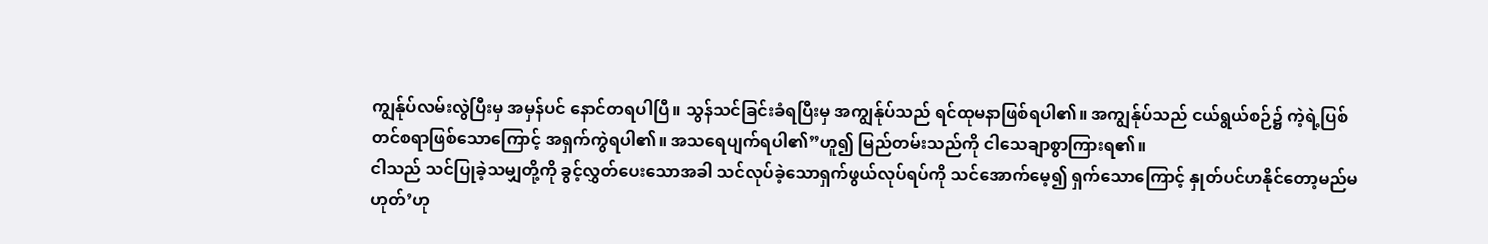ကျွန်ုပ်လမ်းလွဲပြီးမှ အမှန်ပင် နောင်တရပါပြီ။ သွန်သင်ခြင်းခံရပြီးမှ အကျွန်ုပ်သည် ရင်ထုမနာဖြစ်ရပါ၏။ အကျွန်ုပ်သည် ငယ်ရွယ်စဉ်၌ ကဲ့ရဲ့ပြစ်တင်စရာဖြစ်သောကြောင့် အရှက်ကွဲရပါ၏။ အသရေပျက်ရပါ၏”ဟူ၍ မြည်တမ်းသည်ကို ငါသေချာစွာကြားရ၏။
ငါသည် သင်ပြုခဲ့သမျှတို့ကို ခွင့်လွှတ်ပေးသောအခါ သင်လုပ်ခဲ့သောရှက်ဖွယ်လုပ်ရပ်ကို သင်အောက်မေ့၍ ရှက်သောကြောင့် နှုတ်ပင်ဟနိုင်တော့မည်မဟုတ်’ဟု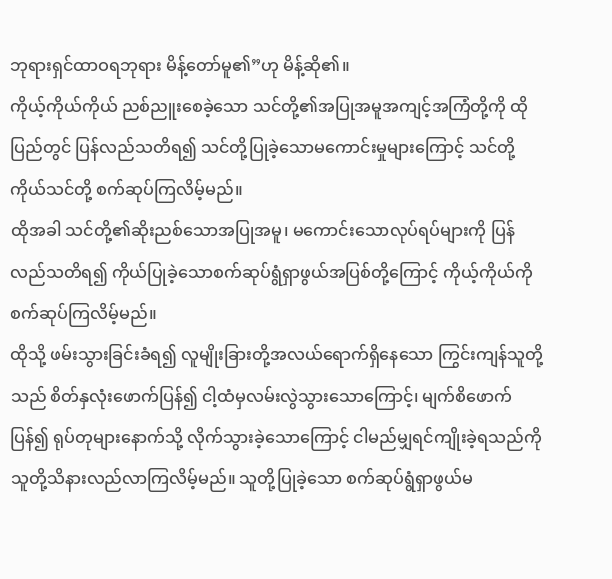ဘုရားရှင်ထာဝရဘုရား မိန့်တော်မူ၏”ဟု မိန့်ဆို၏။
ကိုယ့်ကိုယ်ကိုယ် ညစ်ညူးစေခဲ့သော သင်တို့၏အပြုအမူအကျင့်အကြံတို့ကို ထိုပြည်တွင် ပြန်လည်သတိရ၍ သင်တို့ပြုခဲ့သောမကောင်းမှုများကြောင့် သင်တို့ကိုယ်သင်တို့ စက်ဆုပ်ကြလိမ့်မည်။
ထိုအခါ သင်တို့၏ဆိုးညစ်သောအပြုအမူ၊ မကောင်းသောလုပ်ရပ်များကို ပြန်လည်သတိရ၍ ကိုယ်ပြုခဲ့သောစက်ဆုပ်ရွံရှာဖွယ်အပြစ်တို့ကြောင့် ကိုယ့်ကိုယ်ကို စက်ဆုပ်ကြလိမ့်မည်။
ထိုသို့ ဖမ်းသွားခြင်းခံရ၍ လူမျိုးခြားတို့အလယ်ရောက်ရှိနေသော ကြွင်းကျန်သူတို့သည် စိတ်နှလုံးဖောက်ပြန်၍ ငါ့ထံမှလမ်းလွဲသွားသောကြောင့်၊ မျက်စိဖောက်ပြန်၍ ရုပ်တုများနောက်သို့ လိုက်သွားခဲ့သောကြောင့် ငါမည်မျှရင်ကျိုးခဲ့ရသည်ကို သူတို့သိနားလည်လာကြလိမ့်မည်။ သူတို့ပြုခဲ့သော စက်ဆုပ်ရွံရှာဖွယ်မ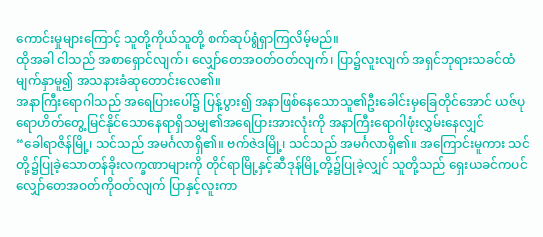ကောင်းမှုများကြောင့် သူတို့ကိုယ်သူတို့ စက်ဆုပ်ရွံရှာကြလိမ့်မည်။
ထိုအခါ ငါသည် အစာရှောင်လျက်၊ လျှော်တေအဝတ်ဝတ်လျက်၊ ပြာ၌လူးလျက် အရှင်ဘုရားသခင်ထံ မျက်နှာမူ၍ အသနားခံဆုတောင်းလေ၏။
အနာကြီးရောဂါသည် အရေပြားပေါ်၌ ပြန့်ပွား၍ အနာဖြစ်နေသောသူ၏ဦးခေါင်းမှခြေတိုင်အောင် ယဇ်ပုရောဟိတ်တွေ့မြင်နိုင်သောနေရာရှိသမျှ၏အရေပြားအားလုံးကို အနာကြီးရောဂါဖုံးလွှမ်းနေလျှင်
“ခေါရာဇိန်မြို့၊ သင်သည် အမင်္ဂလာရှိ၏။ ဗက်ဇဲဒမြို့၊ သင်သည် အမင်္ဂလာရှိ၏။ အကြောင်းမူကား သင်တို့၌ပြုခဲ့သောတန်ခိုးလက္ခဏာများကို တိုင်ရာမြို့နှင့်ဆီဒုန်မြို့တို့၌ပြုခဲ့လျှင် သူတို့သည် ရှေးယခင်ကပင် လျှော်တေအဝတ်ကိုဝတ်လျက် ပြာနှင့်လူးကာ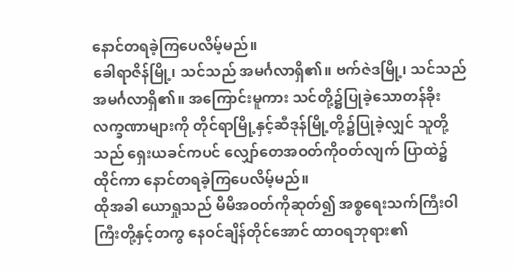နောင်တရခဲ့ကြပေလိမ့်မည်။
ခေါရာဇိန်မြို့၊ သင်သည် အမင်္ဂလာရှိ၏။ ဗက်ဇဲဒမြို့၊ သင်သည် အမင်္ဂလာရှိ၏။ အကြောင်းမူကား သင်တို့၌ပြုခဲ့သောတန်ခိုးလက္ခဏာများကို တိုင်ရာမြို့နှင့်ဆီဒုန်မြို့တို့၌ပြုခဲ့လျှင် သူတို့သည် ရှေးယခင်ကပင် လျှော်တေအဝတ်ကိုဝတ်လျက် ပြာထဲ၌ထိုင်ကာ နောင်တရခဲ့ကြပေလိမ့်မည်။
ထိုအခါ ယောရှုသည် မိမိအဝတ်ကိုဆုတ်၍ အစ္စရေးသက်ကြီးဝါကြီးတို့နှင့်တကွ နေဝင်ချိန်တိုင်အောင် ထာဝရဘုရား၏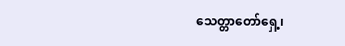သေတ္တာတော်ရှေ့၊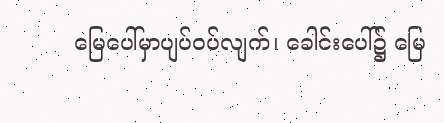မြေပေါ်မှာပျပ်ဝပ်လျက်၊ ခေါင်းပေါ်၌ မြေ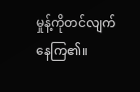မှုန့်ကိုတင်လျက်နေကြ၏။